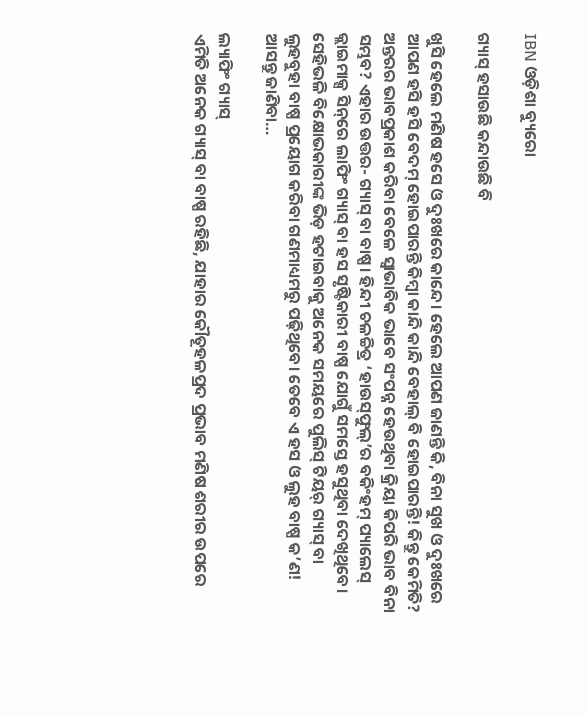IBN ଓଡ଼ିଶା ବ୍ୟୁରୋ

ଗ୍ୟାସ୍‌ ହସାଉଛି କନ୍ଦାଉଛି ବି

ଖୁସି ହେଲେ ମଣିଷ ହସେ ଓ ଦୁଃଖରେ କାନ୍ଦେ। ହେଲେ ଆପଣ ଜାଣନ୍ତି କି, ବିନା ସୁଖ ଓ ଦୁଃଖରେ ଆପଣ ହସି ହସି ବେଦମ୍‌ ହୋଇପାରନ୍ତି କିମ୍ବା କାନ୍ଦି କାନ୍ଦି ବେହାଲ୍‌ ବି ହୋଇପାରନ୍ତି! କିନ୍ତୁ କେମିତି? ଅନ୍ତରର ଭାବପ୍ରକାଶ କରିବା ବେଳେ ସ୍ବାଭାବିକ ଭାବେ ସଂପନ୍ନ ହେଉଥିବା କ୍ରିୟା କିପରି ଭାବ ବିନା ସମ୍ଭବ? ଏହାର ଉତ୍ତର- ଗ୍ୟାସ୍‌ ବା ବାଷ୍ପ। ହିନ୍ଦୀ ଚଳଚ୍ଚିତ୍ର ‘ହାଉସ୍‌ଫୁଲ୍‌’ର ବକିଂହମ୍‌ ପ୍ୟାଲେସ୍‌ କ୍ଲାଇମାକ୍ସ ସିନ୍‌ରେ ଲାଫିଂ ଗ୍ୟାସ୍‌ ବା ହସ ସୃଷ୍ଟିକାରୀ ବାଷ୍ପ ଯୋଗୁଁ ସମସ୍ତେ ହସୁଥିବା ଦେଖିଥିବେ। ସେହିଭଳି ବିକ୍ଷୋଭକାରୀଙ୍କ ଭିଡ଼ ହଟାଇବାକୁ ଅନେକ ସମୟରେ ପୁଲିସ୍ ଟିୟର୍‌ ଗ୍ୟାସ୍‌ ବା ଲୁହବୁହା ବାଷ୍ପ ପ୍ରୟୋଗ କରିବା ଗଣମାଧ୍ୟମରୁ ପଢ଼ିଥିବେ। ତେବେ ଏ ହସ ଓ ଲୁହ ବାଷ୍ପ କ’ଣ! ଆସନ୍ତୁ ଜାଣିବା…

ଲ୍ୟାଫିଂ ଗ୍ୟାସ୍‌
ଏମିତି ଅନେକ ଗ୍ୟାସ୍ ବା ବାଷ୍ପ ରହିଛି, ଯାହାର କୌତୂହଳପ୍ରଦ ପ୍ରଭାବ ମଣିଷ ଶରୀର ଉପରେ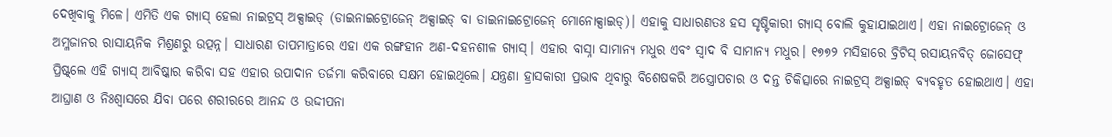ଦେଖିବାକୁ ମିଳେ। ଏମିତି ଏକ ଗ୍ୟାସ୍ ହେଲା ନାଇଟ୍ରସ୍ ଅକ୍ସାଇଡ୍ (ଡାଇନାଇଟ୍ରୋଜେନ୍ ଅକ୍ସାଇଡ୍ ବା ଡାଇନାଇଟ୍ରୋଜେନ୍ ମୋନୋକ୍ସାଇଡ୍)। ଏହାକୁ ସାଧାରଣତଃ ହସ ସୃଷ୍ଟିକାରୀ ଗ୍ୟାସ୍ ବୋଲି କୁହାଯାଇଥାଏ। ଏହା ନାଇଟ୍ରୋଜେନ୍‌ ଓ ଅମ୍ଳଜାନର ରାସାୟନିକ ମିଶ୍ରଣରୁ ଉତ୍ପନ୍ନ। ସାଧାରଣ ତାପମାତ୍ରାରେ ଏହା ଏକ ରଙ୍ଗହୀନ ଅଣ-ଦହନଶୀଳ ଗ୍ୟାସ୍। ଏହାର ବାସ୍ନା ସାମାନ୍ୟ ମଧୁର ଏବଂ ସ୍ୱାଦ ବି ସାମାନ୍ୟ ମଧୁର। ୧୭୭୨ ମସିହାରେ ବ୍ରିଟିସ୍‌ ରସାୟନବିତ୍‌ ଜୋସେଫ୍‌ ପ୍ରିଷ୍ଟ୍‌ଲେ ଏହି ଗ୍ୟାସ୍‌ ଆବିଷ୍କାର କରିବା ସହ ଏହାର ଉପାଦାନ ତର୍ଜମା କରିବାରେ ସକ୍ଷମ ହୋଇଥିଲେ। ଯନ୍ତ୍ରଣା ହ୍ରାସକାରୀ ପ୍ରଭାବ ଥିବାରୁ ବିଶେଷକରି ଅସ୍ତ୍ରୋପଚାର ଓ ଦନ୍ତ ଚିକିତ୍ସାରେ ନାଇଟ୍ରସ୍ ଅକ୍ସାଇଡ୍‌ ବ୍ୟବହୃତ ହୋଇଥାଏ। ଏହା ଆଘ୍ରାଣ ଓ ନିଃଶ୍ବାସରେ ଯିବା ପରେ ଶରୀରରେ ଆନନ୍ଦ ଓ ଉଦ୍ଦୀପନା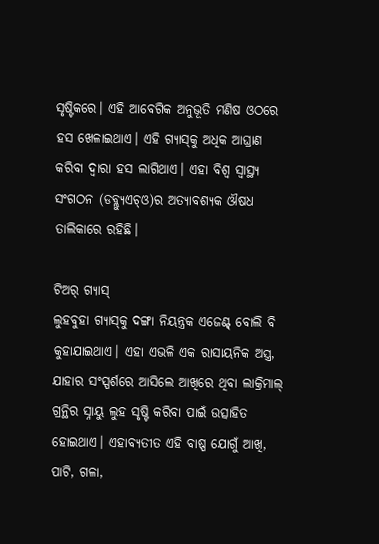ସୃଷ୍ଟିକରେ। ଏହି ଆବେଗିକ ଅନୁଭୂତି ମଣିଷ ଓଠରେ ହସ ଖେଳାଇଥାଏ। ଏହି ଗ୍ୟାସ୍‌କୁ ଅଧିକ ଆଘ୍ରାଣ କରିବା ଦ୍ବାରା ହସ ଲାଗିଥାଏ। ଏହା ବିଶ୍ୱ ସ୍ୱାସ୍ଥ୍ୟ ସଂଗଠନ (ଡବ୍ଲ୍ୟୁଏଚ୍‌ଓ)ର ଅତ୍ୟାବଶ୍ୟକ ଔଷଧ ତାଲିକାରେ ରହିଛି।

ଟିଅର୍‌ ଗ୍ୟାସ୍
ଲୁହବୁହା ଗ୍ୟାସ୍‌କୁ ଦଙ୍ଗା ନିୟନ୍ତ୍ରକ ଏଜେଣ୍ଟ୍‌ ବୋ‌ଲି ବି କୁହାଯାଇଥାଏ। ଏହା ଏଭଳି ଏକ ରାସାୟନିକ ଅସ୍ତ୍ର, ଯାହାର ସଂସ୍ପର୍ଶରେ ଆସିଲେ ଆଖିରେ ଥିବା ଲାକ୍ରିମାଲ୍ ଗ୍ରନ୍ଥିର ସ୍ନାୟୁ ଲୁହ ସୃଷ୍ଟି କରିବା ପାଇଁ ଉତ୍ସାହିତ ହୋଇଥାଏ। ଏହାବ୍ୟତୀତ ଏହି ବାଷ୍ପ ‌ଯୋଗୁଁ ଆଖି, ପାଟି, ଗଳା,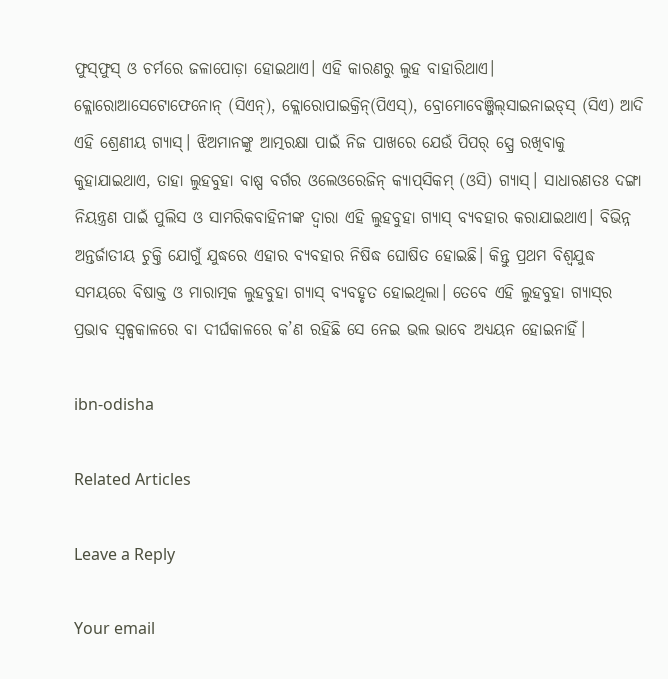ଫୁସ୍‌ଫୁସ୍ ଓ ଚର୍ମରେ ଜଳାପୋଡ଼ା ହୋଇଥାଏ। ଏହି କାରଣରୁ ଲୁହ ବାହାରିଥାଏ। କ୍ଲୋରୋଆସେଟୋଫେନୋନ୍ (ସିଏନ୍), କ୍ଲୋରୋପାଇକ୍ରିନ୍(ପିଏସ୍‌), ବ୍ରୋମୋବେଞ୍ଜିଲ୍‌ସାଇନାଇଡ୍‌ସ୍‌ (ସିଏ) ଆଦି ଏହି ଶ୍ରେଣୀୟ ଗ୍ୟାସ୍‌। ଝିଅମାନଙ୍କୁ ଆତ୍ମରକ୍ଷା ପାଇଁ ନିଜ ପାଖରେ ଯେଉଁ ପିପର୍‌ ସ୍ପ୍ରେ ରଖିବାକୁ କୁହାଯାଇଥାଏ, ତାହା ଲୁହବୁହା ବାଷ୍ପ ବର୍ଗର ଓଲେଓରେଜିନ୍‌ କ୍ୟାପ୍‌ସିକମ୍‌ (ଓସି) ଗ୍ୟାସ୍। ସାଧାରଣତଃ ଦଙ୍ଗା ନିୟନ୍ତ୍ରଣ ପାଇଁ ପୁଲିସ ଓ ସାମରିକବାହିନୀଙ୍କ ଦ୍ୱାରା ଏହି ଲୁହବୁହା ଗ୍ୟାସ୍‌ ବ୍ୟବହାର କରାଯାଇଥାଏ। ବିଭିନ୍ନ ଅନ୍ତର୍ଜାତୀୟ ଚୁକ୍ତି ଯୋଗୁଁ ଯୁଦ୍ଧରେ ଏହାର ବ୍ୟବହାର ନିଷିଦ୍ଧ ଘୋଷିତ ହୋଇଛି। କିନ୍ତୁ ପ୍ରଥମ ବିଶ୍ୱଯୁଦ୍ଧ ସମୟରେ ବିଷାକ୍ତ ଓ ମାରାତ୍ମକ ଲୁହବୁହା ଗ୍ୟାସ୍ ବ୍ୟବହୃତ ହୋଇଥିଲା। ତେବେ ଏହି ଲୁହବୁହା ଗ୍ୟାସ୍‌ର ପ୍ରଭାବ ସ୍ବଳ୍ପକାଳରେ ବା ଦୀର୍ଘକାଳରେ କ’ଣ ରହିଛି ସେ ନେଇ ଭଲ ଭାବେ ଅଧ୍ୟୟନ ହୋଇନାହିଁ।

ibn-odisha

Related Articles

Leave a Reply

Your email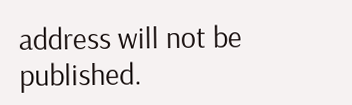address will not be published.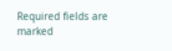Required fields are marked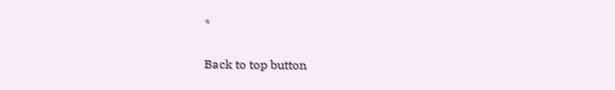*

Back to top button